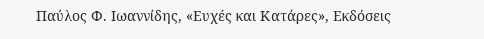Παύλος Φ. Ιωαννίδης, «Ευχές και Κατάρες», Εκδόσεις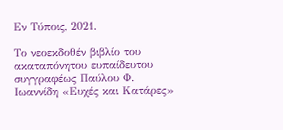Εν Τύποις, 2021.

Το νεοεκδοθέν βιβλίο του ακαταπόνητου ευπαίδευτου συγγραφέως Παύλου Φ. Ιωαννίδη «Ευχές και Κατάρες»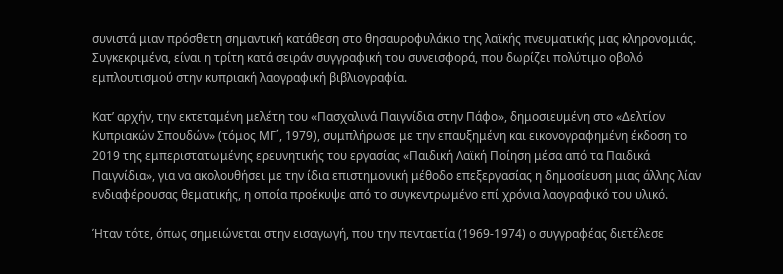συνιστά μιαν πρόσθετη σημαντική κατάθεση στο θησαυροφυλάκιο της λαϊκής πνευματικής μας κληρονομιάς. Συγκεκριμένα, είναι η τρίτη κατά σειράν συγγραφική του συνεισφορά, που δωρίζει πολύτιμο οβολό εμπλουτισμού στην κυπριακή λαογραφική βιβλιογραφία.

Κατ’ αρχήν, την εκτεταμένη μελέτη του «Πασχαλινά Παιγνίδια στην Πάφο», δημοσιευμένη στο «Δελτίον Κυπριακών Σπουδών» (τόμος ΜΓ΄, 1979), συμπλήρωσε με την επαυξημένη και εικονογραφημένη έκδοση το 2019 της εμπεριστατωμένης ερευνητικής του εργασίας «Παιδική Λαϊκή Ποίηση μέσα από τα Παιδικά Παιγνίδια», για να ακολουθήσει με την ίδια επιστημονική μέθοδο επεξεργασίας η δημοσίευση μιας άλλης λίαν ενδιαφέρουσας θεματικής, η οποία προέκυψε από το συγκεντρωμένο επί χρόνια λαογραφικό του υλικό.

Ήταν τότε, όπως σημειώνεται στην εισαγωγή, που την πενταετία (1969-1974) ο συγγραφέας διετέλεσε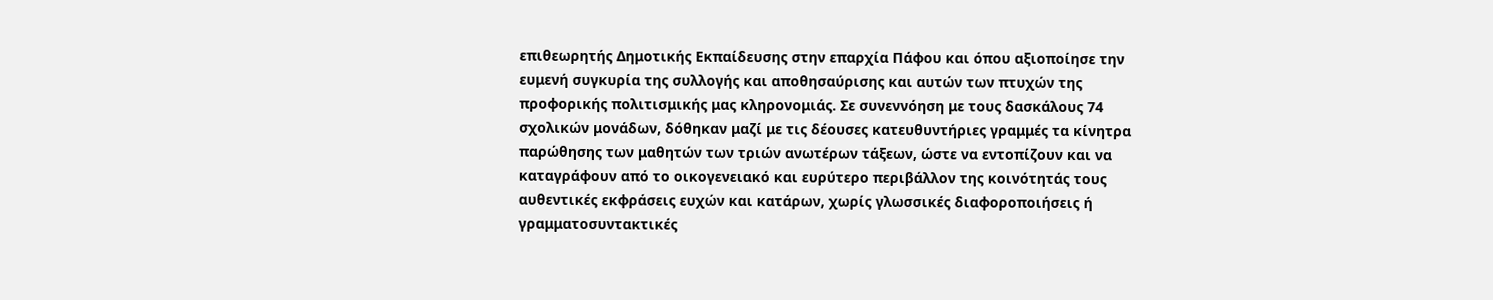επιθεωρητής Δημοτικής Εκπαίδευσης στην επαρχία Πάφου και όπου αξιοποίησε την ευμενή συγκυρία της συλλογής και αποθησαύρισης και αυτών των πτυχών της προφορικής πολιτισμικής μας κληρονομιάς. Σε συνεννόηση με τους δασκάλους 74 σχολικών μονάδων, δόθηκαν μαζί με τις δέουσες κατευθυντήριες γραμμές τα κίνητρα παρώθησης των μαθητών των τριών ανωτέρων τάξεων, ώστε να εντοπίζουν και να καταγράφουν από το οικογενειακό και ευρύτερο περιβάλλον της κοινότητάς τους αυθεντικές εκφράσεις ευχών και κατάρων, χωρίς γλωσσικές διαφοροποιήσεις ή γραμματοσυντακτικές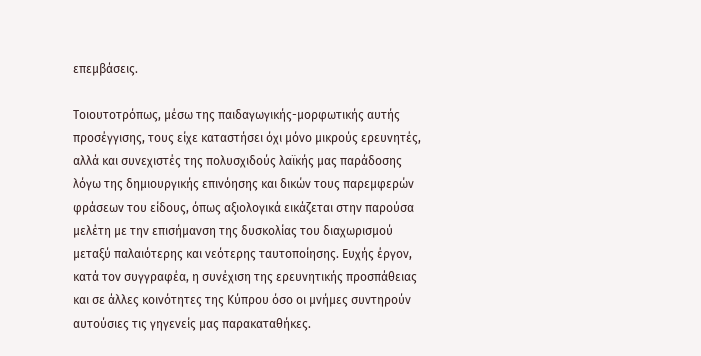επεμβάσεις.

Τοιουτοτρόπως, μέσω της παιδαγωγικής-μορφωτικής αυτής προσέγγισης, τους είχε καταστήσει όχι μόνο μικρούς ερευνητές, αλλά και συνεχιστές της πολυσχιδούς λαϊκής μας παράδοσης λόγω της δημιουργικής επινόησης και δικών τους παρεμφερών φράσεων του είδους, όπως αξιολογικά εικάζεται στην παρούσα μελέτη με την επισήμανση της δυσκολίας του διαχωρισμού μεταξύ παλαιότερης και νεότερης ταυτοποίησης. Ευχής έργον, κατά τον συγγραφέα, η συνέχιση της ερευνητικής προσπάθειας και σε άλλες κοινότητες της Κύπρου όσο οι μνήμες συντηρούν αυτούσιες τις γηγενείς μας παρακαταθήκες.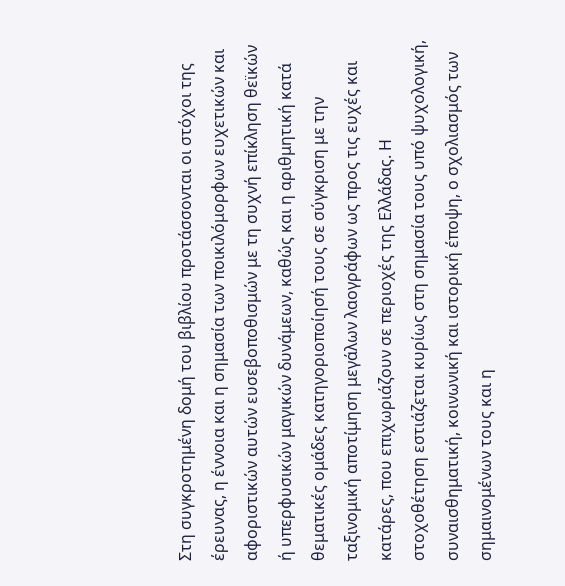Στη συγκροτημένη δομή του βιβλίου προτάσσονται οι στόχοι της έρευνας, η έννοια και η σημασία των ποικιλόμορφων ευχετικών και αφοριστικών αυτών ευσεβοποθισμών με τη συχνή επίκληση θεϊκών ή υπερφυσικών μαγικών δυνάμεων, καθώς και η αριθμητική κατά θεματικές ομάδες κατηγοριοποίησή τους σε σύγκριση με την ταξινομική αποτίμηση μεγάλων λαογράφων ως προς τις ευχές και κατάρες, που επιχωριάζουν σε περιοχές της Ελλάδας. Η στοχοθέτηση εστιάζεται κυρίως στη σημασία τους υπό ψυχολογική, συναισθηματική, κοινωνική και ιστορική έποψη, ο σχολιασμός των σημαινομένων τους και η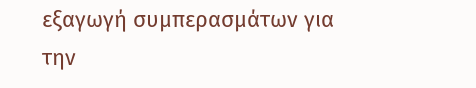εξαγωγή συμπερασμάτων για την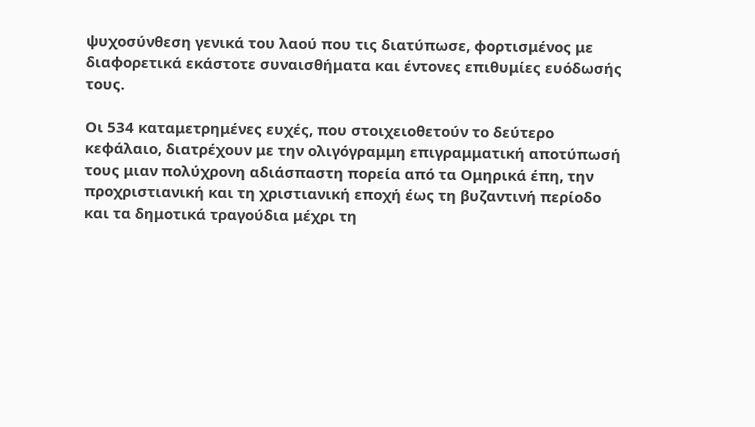ψυχοσύνθεση γενικά του λαού που τις διατύπωσε, φορτισμένος με διαφορετικά εκάστοτε συναισθήματα και έντονες επιθυμίες ευόδωσής τους.

Οι 534 καταμετρημένες ευχές, που στοιχειοθετούν το δεύτερο κεφάλαιο, διατρέχουν με την ολιγόγραμμη επιγραμματική αποτύπωσή τους μιαν πολύχρονη αδιάσπαστη πορεία από τα Ομηρικά έπη, την προχριστιανική και τη χριστιανική εποχή έως τη βυζαντινή περίοδο και τα δημοτικά τραγούδια μέχρι τη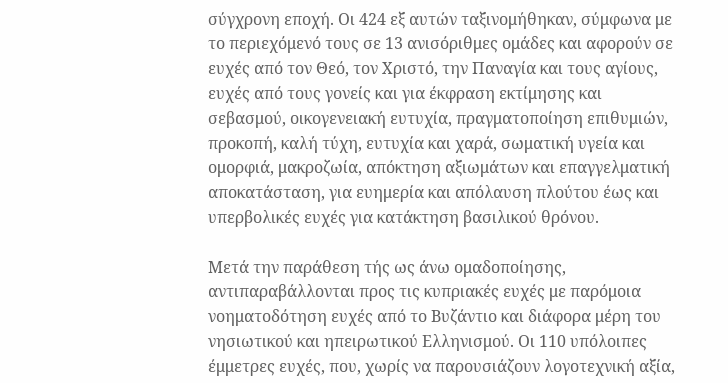σύγχρονη εποχή. Οι 424 εξ αυτών ταξινομήθηκαν, σύμφωνα με το περιεχόμενό τους σε 13 ανισόριθμες ομάδες και αφορούν σε ευχές από τον Θεό, τον Χριστό, την Παναγία και τους αγίους, ευχές από τους γονείς και για έκφραση εκτίμησης και σεβασμού, οικογενειακή ευτυχία, πραγματοποίηση επιθυμιών, προκοπή, καλή τύχη, ευτυχία και χαρά, σωματική υγεία και ομορφιά, μακροζωία, απόκτηση αξιωμάτων και επαγγελματική αποκατάσταση, για ευημερία και απόλαυση πλούτου έως και υπερβολικές ευχές για κατάκτηση βασιλικού θρόνου.

Μετά την παράθεση τής ως άνω ομαδοποίησης, αντιπαραβάλλονται προς τις κυπριακές ευχές με παρόμοια νοηματοδότηση ευχές από το Βυζάντιο και διάφορα μέρη του νησιωτικού και ηπειρωτικού Ελληνισμού. Οι 110 υπόλοιπες έμμετρες ευχές, που, χωρίς να παρουσιάζουν λογοτεχνική αξία,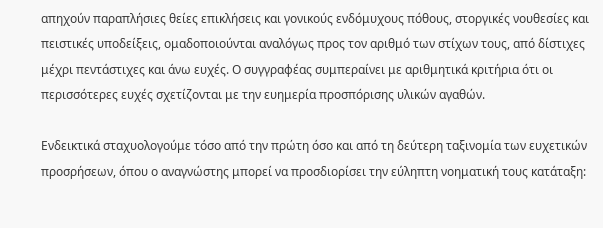απηχούν παραπλήσιες θείες επικλήσεις και γονικούς ενδόμυχους πόθους, στοργικές νουθεσίες και πειστικές υποδείξεις, ομαδοποιούνται αναλόγως προς τον αριθμό των στίχων τους, από δίστιχες μέχρι πεντάστιχες και άνω ευχές. Ο συγγραφέας συμπεραίνει με αριθμητικά κριτήρια ότι οι περισσότερες ευχές σχετίζονται με την ευημερία προσπόρισης υλικών αγαθών.

Ενδεικτικά σταχυολογούμε τόσο από την πρώτη όσο και από τη δεύτερη ταξινομία των ευχετικών προσρήσεων, όπου ο αναγνώστης μπορεί να προσδιορίσει την εύληπτη νοηματική τους κατάταξη: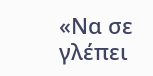«Να σε γλέπει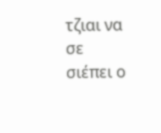τζιαι να σε σιέπει ο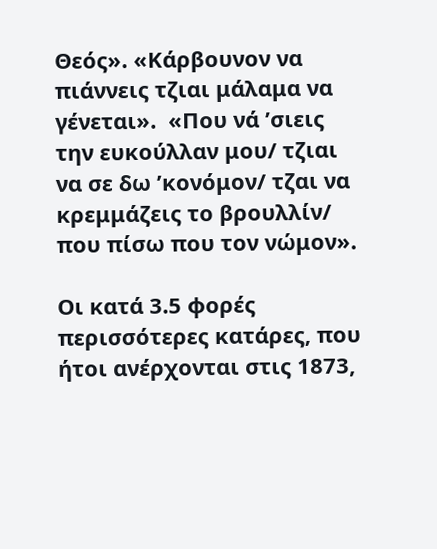Θεός». «Κάρβουνον να πιάννεις τζιαι μάλαμα να γένεται».  «Που νά ’σιεις την ευκούλλαν μου/ τζιαι να σε δω ’κονόμον/ τζαι να κρεμμάζεις το βρουλλίν/ που πίσω που τον νώμον».

Οι κατά 3.5 φορές περισσότερες κατάρες, που ήτοι ανέρχονται στις 1873,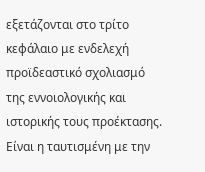εξετάζονται στο τρίτο κεφάλαιο με ενδελεχή προϊδεαστικό σχολιασμό της εννοιολογικής και ιστορικής τους προέκτασης. Είναι η ταυτισμένη με την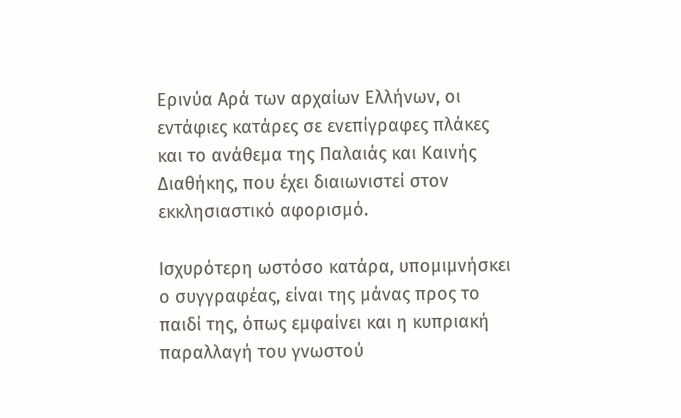Ερινύα Αρά των αρχαίων Ελλήνων, οι εντάφιες κατάρες σε ενεπίγραφες πλάκες και το ανάθεμα της Παλαιάς και Καινής Διαθήκης, που έχει διαιωνιστεί στον εκκλησιαστικό αφορισμό.

Ισχυρότερη ωστόσο κατάρα, υπομιμνήσκει ο συγγραφέας, είναι της μάνας προς το παιδί της, όπως εμφαίνει και η κυπριακή παραλλαγή του γνωστού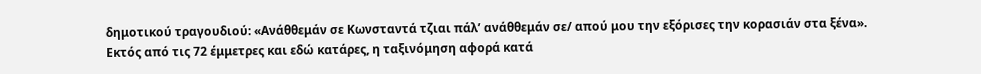δημοτικού τραγουδιού: «Ανάθθεμάν σε Κωνσταντά τζιαι πάλ’ ανάθθεμάν σε/ απού μου την εξόρισες την κορασιάν στα ξένα». Εκτός από τις 72 έμμετρες και εδώ κατάρες, η ταξινόμηση αφορά κατά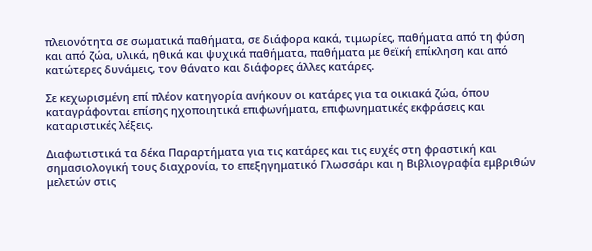πλειονότητα σε σωματικά παθήματα, σε διάφορα κακά, τιμωρίες, παθήματα από τη φύση και από ζώα, υλικά, ηθικά και ψυχικά παθήματα, παθήματα με θεϊκή επίκληση και από κατώτερες δυνάμεις, τον θάνατο και διάφορες άλλες κατάρες.

Σε κεχωρισμένη επί πλέον κατηγορία ανήκουν οι κατάρες για τα οικιακά ζώα, όπου καταγράφονται επίσης ηχοποιητικά επιφωνήματα, επιφωνηματικές εκφράσεις και καταριστικές λέξεις.

Διαφωτιστικά τα δέκα Παραρτήματα για τις κατάρες και τις ευχές στη φραστική και σημασιολογική τους διαχρονία, το επεξηγηματικό Γλωσσάρι και η Βιβλιογραφία εμβριθών μελετών στις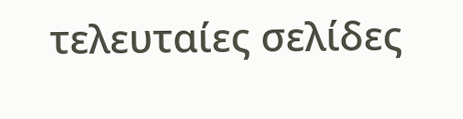τελευταίες σελίδες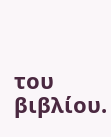του βιβλίου.